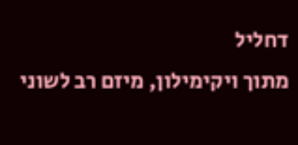דחליל
מתוך ויקימילון, מיזם רב לשוני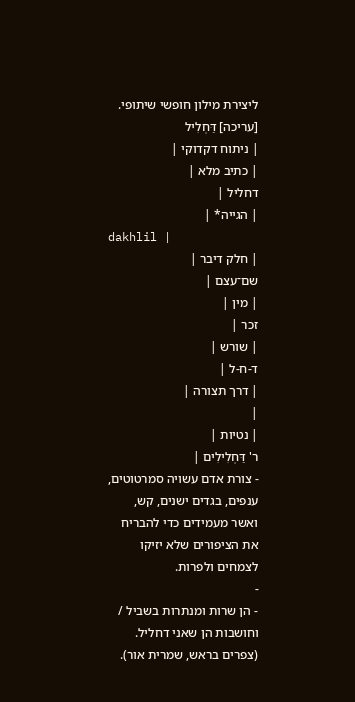ליצירת מילון חופשי שיתופי.
[עריכה] דַּחְלִיל
| ניתוח דקדוקי |
| כתיב מלא |
דחליל |
| הגייה* |
dakhlil |
| חלק דיבר |
שם־עצם |
| מין |
זכר |
| שורש |
ד-ח-ל |
| דרך תצורה |
|
| נטיות |
ר' דַּחְלִילִים |
- צורת אדם עשויה סמרטוטים, ענפים, בגדים ישנים, קש, ואשר מעמידים כדי להבריח את הציפורים שלא יזיקו לצמחים ולפרות.
-
- הן שרות ומנתרות בשביל / וחושבות הן שאני דחליל. (צפרים בראש, שמרית אור).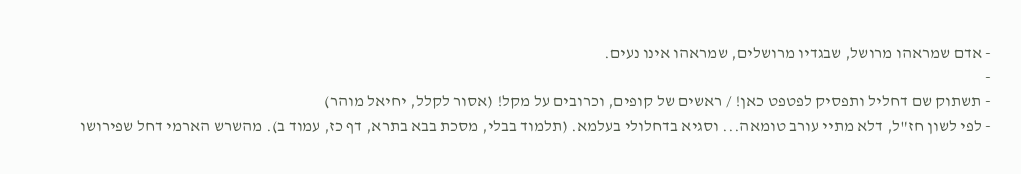- אדם שמראהו מרושל, שבגדיו מרושלים, שמראהו אינו נעים.
-
- תשתוק שם דחליל ותפסיק לפטפט כאן! / ראשים של קופים, וכרובים על מקל! (אסור לקלל, יחיאל מוהר)
- לפי לשון חז"ל, דלא מתיי עורב טומאה... וסגיא בדחלולי בעלמא. (תלמוד בבלי, מסכת בבא בתרא, דף כז, עמוד ב). מהשרש הארמי דחל שפירושו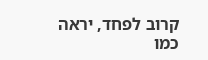קרוב לפחד, יראה כמו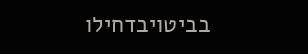בביטויבדחילו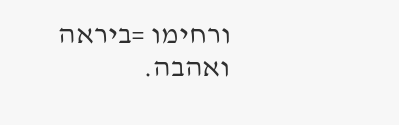ורחימו =ביראה ואהבה.